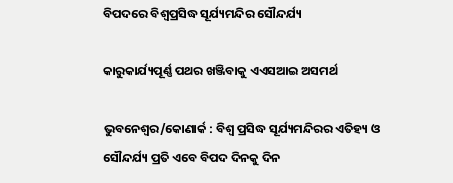ବିପଦରେ ବିଶ୍ବପ୍ରସିଦ୍ଧ ସୂର୍ଯ୍ୟମନ୍ଦିର ସୌନ୍ଦର୍ଯ୍ୟ

କାରୁକାର୍ଯ୍ୟପୂର୍ଣ୍ଣ ପଥର ଖଞ୍ଜିବାକୁ ଏଏସଆଇ ଅସମର୍ଥ

ଭୁବନେଶ୍ବର/କୋଣାର୍କ : ବିଶ୍ବ ପ୍ରସିଦ୍ଧ ସୂର୍ଯ୍ୟମନ୍ଦିରର ଏତିହ୍ୟ ଓ ସୌନ୍ଦର୍ଯ୍ୟ ପ୍ରତି ଏବେ ବିପଦ ଦିନକୁ ଦିନ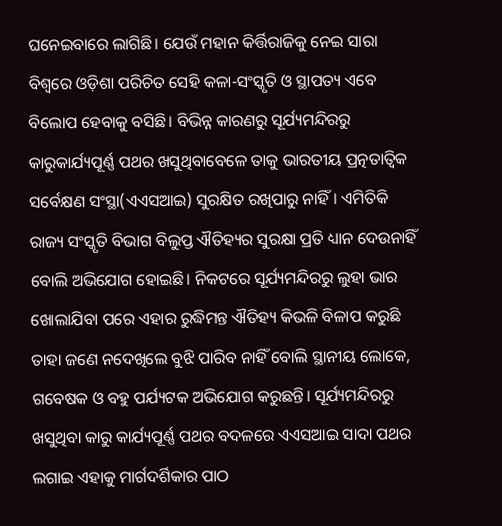ଘନେଇବାରେ ଲାଗିଛି। ଯେଉଁ ମହାନ କିର୍ତ୍ତିରାଜିକୁ ନେଇ ସାରା ବିଶ୍ବରେ ଓଡ଼ିଶା ପରିଚିତ ସେହି କଳା-ସଂସ୍କୃତି ଓ ସ୍ଥାପତ୍ୟ ଏବେ ବିଲୋପ ହେବାକୁ ବସିଛି। ବିଭିନ୍ନ କାରଣରୁ ସୂର୍ଯ୍ୟମନ୍ଦିରରୁ କାରୁକାର୍ଯ୍ୟପୂର୍ଣ୍ଣ ପଥର ଖସୁଥିବାବେଳେ ତାକୁ ଭାରତୀୟ ପ୍ରତ୍ନତାତ୍ବିକ ସର୍ବେକ୍ଷଣ ସଂସ୍ଥା(ଏଏସଆଇ) ସୁରକ୍ଷିତ ରଖିପାରୁ ନାହିଁ। ଏମିତିକି ରାଜ୍ୟ ସଂସ୍କୃତି ବିଭାଗ ବିଲୁପ୍ତ ଐତିହ୍ୟର ସୁରକ୍ଷା ପ୍ରତି ଧ୍ୟାନ ଦେଉନାହିଁ ବୋଲି ଅଭିଯୋଗ ହୋଇଛି। ନିକଟରେ ସୂର୍ଯ୍ୟମନ୍ଦିରରୁ ଲୁହା ଭାର ଖୋଲାଯିବା ପରେ ଏହାର ରୁଦ୍ଧିମନ୍ତ ଐତିହ୍ୟ କିଭଳି ବିଳାପ କରୁଛି ତାହା ଜଣେ ନଦେଖିଲେ ବୁଝି ପାରିବ ନାହିଁ ବୋଲି ସ୍ଥାନୀୟ ଲୋକେ, ଗବେଷକ ଓ ବହୁ ପର୍ଯ୍ୟଟକ ଅଭିଯୋଗ କରୁଛନ୍ତି। ସୂର୍ଯ୍ୟମନ୍ଦିରରୁ ଖସୁଥିବା କାରୁ କାର୍ଯ୍ୟପୂର୍ଣ୍ଣ ପଥର ବଦଳରେ ଏଏସଆଇ ସାଦା ପଥର ଲଗାଇ ଏହାକୁ ମାର୍ଗଦର୍ଶିକାର ପାଠ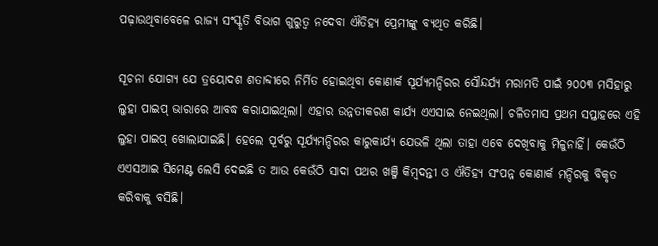ପଢ଼ାଉଥିବାବେଳେ ରାଜ୍ୟ ସଂସ୍କୃତି ବିଭାଗ ଗୁରୁତ୍ବ ନଦେବା ଐତିହ୍ୟ ପ୍ରେମୀଙ୍କୁ ବ୍ୟଥିତ କରିଛି।

ସୂଚନା ଯୋଗ୍ୟ ଯେ ତ୍ରୟୋଦଶ ଶତାବ୍ଦୀରେ ନିର୍ମିତ ହୋଇଥିବା କୋଣାର୍କ ସୂର୍ଯ୍ୟମନ୍ଦିରର ସୌନ୍ଦର୍ଯ୍ୟ ମରାମତି ପାଇଁ ୨୦୦୩ ମସିହାରୁ ଲୁହା ପାଇପ୍ ଭାରାରେ ଆବଦ୍ଧ କରାଯାଇଥିଲା। ଏହାର ଉନ୍ନତୀକରଣ କାର୍ଯ୍ୟ ଏଏସାଇ ନେଇଥିଲା। ଚଳିତମାସ ପ୍ରଥମ ସପ୍ତାହରେ ଏହି ଲୁହା ପାଇପ୍ ଖୋଲାଯାଇଛି। ହେଲେ ପୂର୍ବରୁ ସୂର୍ଯ୍ୟମନ୍ଦିରର କାରୁକାର୍ଯ୍ୟ ଯେଭଳି ଥିଲା ତାହା ଏବେ ଦେଖିବାକୁ ମିଳୁନାହିଁ। କେଉଁଠି ଏଏସଆଇ ସିମେଣ୍ଟ ଲେସି ଦେଇଛି ତ ଆଉ କେଉଁଠି ସାଦା ପଥର ଖଞ୍ଜି କିମ୍ବଦନ୍ତୀ ଓ ଐତିହ୍ୟ ସଂପନ୍ନ କୋଣାର୍କ ମନ୍ଦିରକୁ ବିକୃତ କରିବାକୁ ବସିଛି।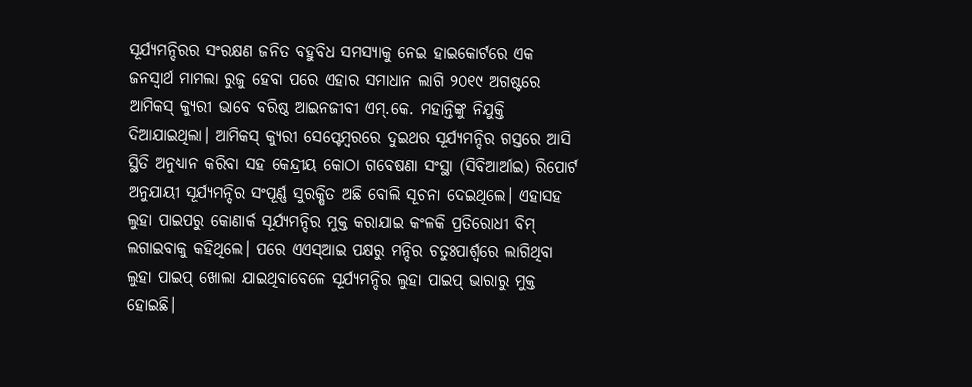ସୂର୍ଯ୍ୟମନ୍ଦିରର ସଂରକ୍ଷଣ ଜନିତ ବହୁବିଧ ସମସ୍ୟାକୁ ନେଇ ହାଇକୋର୍ଟରେ ଏକ ଜନସ୍ୱାର୍ଥ ମାମଲା ରୁଜୁ ହେବା ପରେ ଏହାର ସମାଧାନ ଲାଗି ୨୦୧୯ ଅଗଷ୍ଟରେ ଆମିକସ୍ କ୍ୟୁରୀ ଭାବେ ବରିଷ୍ଠ ଆଇନଜୀବୀ ଏମ୍.କେ. ମହାନ୍ତିଙ୍କୁ ନିଯୁକ୍ତି ଦିଆଯାଇଥିଲା। ଆମିକସ୍ କ୍ୟୁରୀ ସେପ୍ଟେମ୍ବରରେ ଦୁଇଥର ସୂର୍ଯ୍ୟମନ୍ଦିର ଗସ୍ତରେ ଆସି ସ୍ଥିତି ଅନୁଧ୍ୟାନ କରିବା ସହ କେନ୍ଦ୍ରୀୟ କୋଠା ଗବେଷଣା ସଂସ୍ଥା (ସିବିଆର୍ଆଇ) ରିପୋର୍ଟ ଅନୁଯାୟୀ ସୂର୍ଯ୍ୟମନ୍ଦିର ସଂପୂର୍ଣ୍ଣ ସୁରକ୍ଷିତ ଅଛି ବୋଲି ସୂଚନା ଦେଇଥିଲେ। ଏହାସହ ଲୁହା ପାଇପରୁ କୋଣାର୍କ ସୂର୍ଯ୍ୟମନ୍ଦିର ମୁକ୍ତ କରାଯାଇ କଂଳକି ପ୍ରତିରୋଧୀ ବିମ୍ ଲଗାଇବାକୁ କହିଥିଲେ। ପରେ ଏଏସ୍ଆଇ ପକ୍ଷରୁ ମନ୍ଦିର ଚତୁଃପାର୍ଶ୍ବରେ ଲାଗିଥିବା ଲୁହା ପାଇପ୍ ଖୋଲା ଯାଇଥିବାବେଳେ ସୂର୍ଯ୍ୟମନ୍ଦିର ଲୁହା ପାଇପ୍ ଭାରାରୁ ମୁକ୍ତ ହୋଇଛି।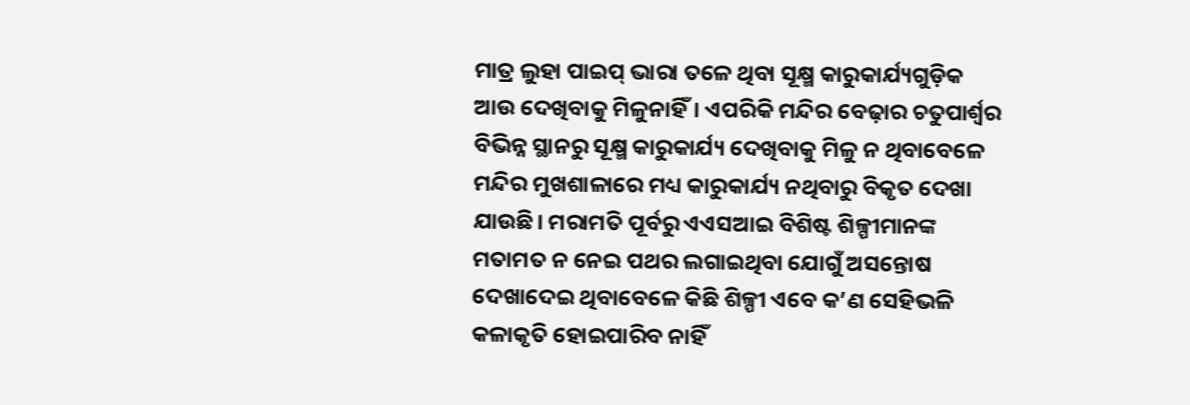ମାତ୍ର ଲୁହା ପାଇପ୍ ଭାରା ତଳେ ଥିବା ସୂକ୍ଷ୍ମ କାରୁକାର୍ଯ୍ୟଗୁଡ଼ିକ ଆଉ ଦେଖିବାକୁ ମିଳୁନାହିଁ। ଏପରିକି ମନ୍ଦିର ବେଢ଼ାର ଚତୁପାର୍ଶ୍ବର ବିଭିନ୍ନ ସ୍ଥାନରୁ ସୂକ୍ଷ୍ମ କାରୁକାର୍ଯ୍ୟ ଦେଖିବାକୁ ମିଳୁ ନ ଥିବାବେଳେ ମନ୍ଦିର ମୁଖଶାଳାରେ ମଧ୍ୟ କାରୁକାର୍ଯ୍ୟ ନଥିବାରୁ ବିକୃତ ଦେଖା ଯାଉଛି। ମରାମତି ପୂର୍ବରୁ ଏଏସଆଇ ବିଶିଷ୍ଟ ଶିଳ୍ପୀମାନଙ୍କ ମତାମତ ନ ନେଇ ପଥର ଲଗାଇଥିବା ଯୋଗୁଁ ଅସନ୍ତୋଷ ଦେଖାଦେଇ ଥିବାବେଳେ କିଛି ଶିଳ୍ପୀ ଏବେ କ’ଣ ସେହିଭଳି କଳାକୃତି ହୋଇପାରିବ ନାହିଁ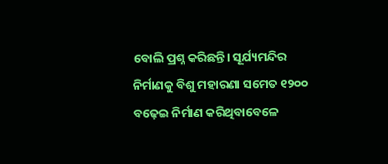ବୋଲି ପ୍ରଶ୍ନ କରିଛନ୍ତି। ସୂର୍ଯ୍ୟମନ୍ଦିର ନିର୍ମାଣକୁ ବିଶୁ ମହାରଣା ସମେତ ୧୨୦୦ ବଢ଼େଇ ନିର୍ମାଣ କରିଥିବାବେଳେ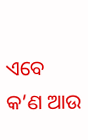ଏବେ କ’ଣ ଆଉ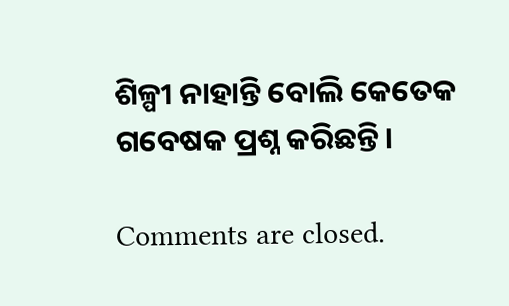ଶିଳ୍ପୀ ନାହାନ୍ତି ବୋଲି କେତେକ ଗବେଷକ ପ୍ରଶ୍ନ କରିଛନ୍ତି।

Comments are closed.